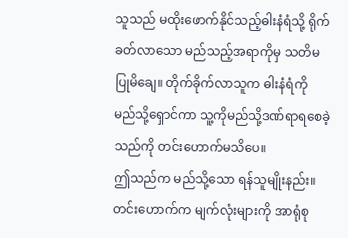သူသည် မထိုးဖောက်နိုင်သည့်ဓါးနံရံသို့ ရိုက်ခတ်လာသော မည်သည့်အရာကိုမှ သတိမပြုမိချေ။ တိုက်ခိုက်လာသူက ဓါးနံရံကို မည်သို့ရှောင်ကာ သူ့ကိုမည်သို့ဒဏ်ရာရစေခဲ့သည်ကို တင်းဟောက်မသိပေ။
ဤသည်က မည်သို့သော ရန်သူမျိုးနည်း။
တင်းဟောက်က မျက်လုံးများကို အာရုံစု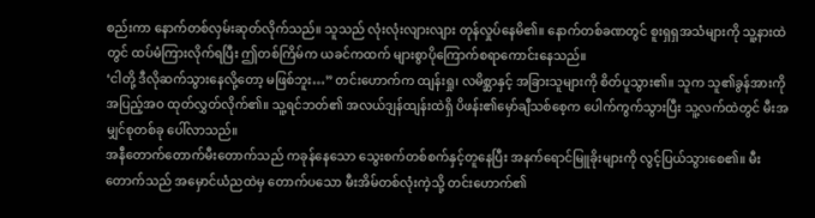စည်းကာ နောက်တစ်လှမ်းဆုတ်လိုက်သည်။ သူသည် လုံးလုံးလျားလျား တုန်လှုပ်နေမိ၏။ နောက်တစ်ခဏတွင် စူးရှရှအသံများကို သူ့နားထဲတွင် ထပ်မံကြားလိုက်ရပြီး ဤတစ်ကြိမ်က ယခင်ကထက် များစွာပိုကြောက်စရာကောင်းနေသည်။
‘ငါတို့ ဒီလိုဆက်သွားနေလို့တော့ မဖြစ်ဘူး…” တင်းဟောက်က ထျန်းရှု၊ လမိစ္ဆာနှင့် အခြားသူများကို စိတ်ပူသွား၏။ သူက သူ၏ခွန်အားကို အပြည့်အဝ ထုတ်လွှတ်လိုက်၏။ သူ့ရင်ဘတ်၏ အလယ်ဒျန်ထျန်းထဲရှိ ပိဖန်း၏မှော်ချီသစ်စေ့က ပေါက်ကွက်သွားပြီး သူ့လက်ထဲတွင် မီးအမျှင်စုတစ်ခု ပေါ်လာသည်။
အနီတောက်တောက်မီးတောက်သည် ကခုန်နေသော သွေးစက်တစ်စက်နှင့်တူနေပြီး အနက်ရောင်မြူခိုးများကို လွင့်ပြယ်သွားစေ၏။ မီးတောက်သည် အမှောင်ယံညထဲမှ တောက်ပသော မီးအိမ်တစ်လုံးကဲ့သို့ တင်းဟောက်၏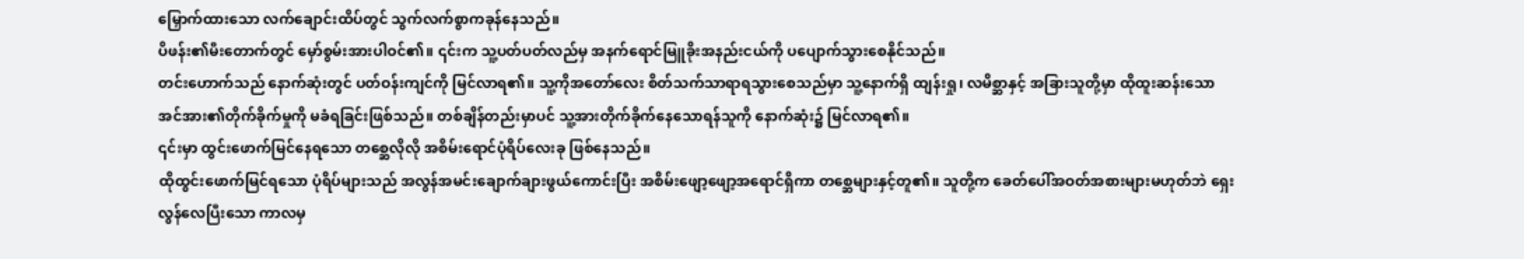မြှောက်ထားသော လက်ချောင်းထိပ်တွင် သွက်လက်စွာကခုန်နေသည်။
ပိဖန်း၏မီးတောက်တွင် မှော်စွမ်းအားပါဝင်၏။ ၎င်းက သူ့ပတ်ပတ်လည်မှ အနက်ရောင်မြူခိုးအနည်းငယ်ကို ပပျောက်သွားစေနိုင်သည်။
တင်းဟောက်သည် နောက်ဆုံးတွင် ပတ်ဝန်းကျင်ကို မြင်လာရ၏။ သူ့ကိုအတော်လေး စိတ်သက်သာရာရသွားစေသည်မှာ သူ့နောက်ရှိ ထျန်းရှု၊ လမိစ္ဆာနှင့် အခြားသူတို့မှာ ထိုထူးဆန်းသော အင်အား၏တိုက်ခိုက်မှုကို မခံရခြင်းဖြစ်သည်။ တစ်ချိန်တည်းမှာပင် သူ့အားတိုက်ခိုက်နေသောရန်သူကို နောက်ဆုံး၌ မြင်လာရ၏။
၎င်းမှာ ထွင်းဖောက်မြင်နေရသော တစ္ဆေလိုလို အစိမ်းရောင်ပုံရိပ်လေးခု ဖြစ်နေသည်။
ထိုထွင်းဖောက်မြင်ရသော ပုံရိပ်များသည် အလွန်အမင်းချောက်ချားဖွယ်ကောင်းပြီး အစိမ်းဖျော့ဖျော့အရောင်ရှိကာ တစ္ဆေများနှင့်တူ၏။ သူတို့က ခေတ်ပေါ်အဝတ်အစားများမဟုတ်ဘဲ ရှေးလွန်လေပြီးသော ကာလမှ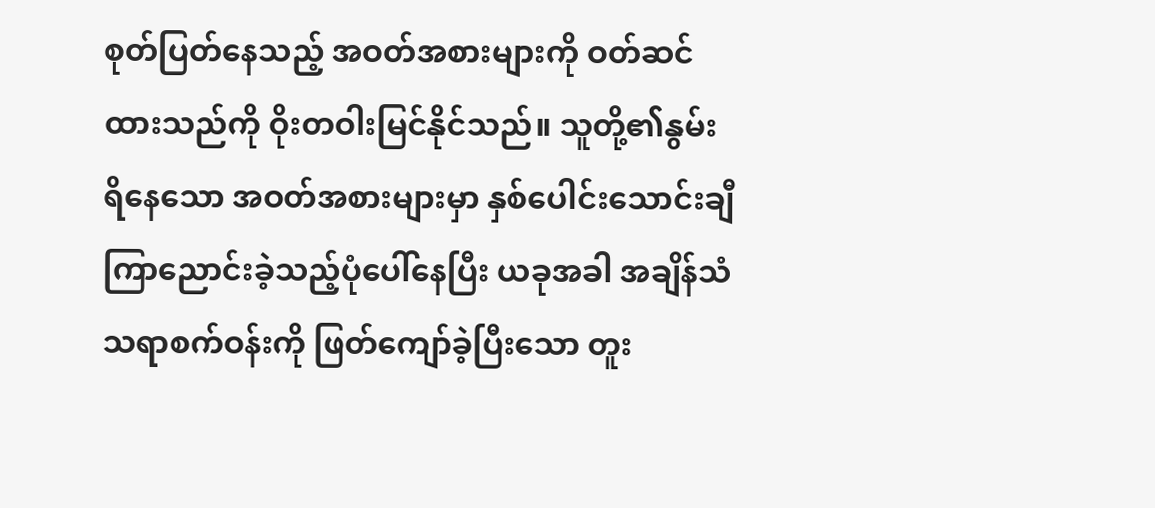စုတ်ပြတ်နေသည့် အဝတ်အစားများကို ဝတ်ဆင်ထားသည်ကို ဝိုးတဝါးမြင်နိုင်သည်။ သူတို့၏နွမ်းရိနေသော အဝတ်အစားများမှာ နှစ်ပေါင်းသောင်းချီ ကြာညောင်းခဲ့သည့်ပုံပေါ်နေပြီး ယခုအခါ အချိန်သံသရာစက်ဝန်းကို ဖြတ်ကျော်ခဲ့ပြီးသော တူး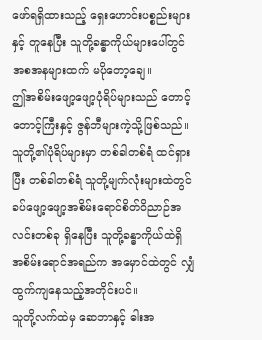ဖော်ရရှိထားသည့် ရှေးဟောင်းပစ္စည်းများနှင့် တူနေပြီး သူတို့ခန္ဓာကိုယ်များပေါ်တွင် အစအနများထက် မပိုတော့ချေ။
ဤအစိမ်းဖျော့ဖျော့ပုံရိပ်များသည် တောင့်တောင့်ကြီးနှင့် ဇွန်ဘီများကဲ့သို့ဖြစ်သည်။ သူတို့၏ပုံရိပ်များမှာ တစ်ခါတစ်ရံ ထင်ရှားပြီး တစ်ခါတစ်ရံ သူတို့မျက်လုံးများထဲတွင် ခပ်ဖျော့ဖျော့အစိမ်းရောင်စိတ်ဝိညာဉ်အလင်းတစ်ခု ရှိနေပြီး သူတို့ခန္ဓာကိုယ်ထဲရှိ အစိမ်းရောင်အရည်က အမှောင်ထဲတွင် လျှံထွက်ကျနေသည့်အတိုင်းပင်။
သူတို့လက်ထဲမှ ဆေဘာနှင့် ဓါးအ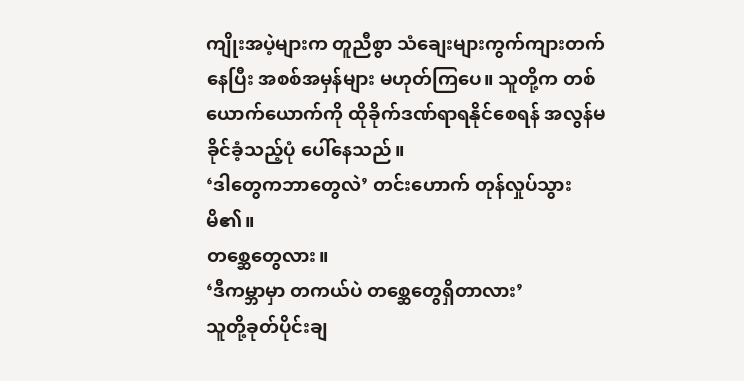ကျိုးအပဲ့များက တူညီစွာ သံချေးများကွက်ကျားတက်နေပြီး အစစ်အမှန်များ မဟုတ်ကြပေ။ သူတို့က တစ်ယောက်ယောက်ကို ထိုခိုက်ဒဏ်ရာရနိုင်စေရန် အလွန်မခိုင်ခံ့သည့်ပုံ ပေါ်နေသည်။
‘ဒါတွေကဘာတွေလဲ’ တင်းဟောက် တုန်လှုပ်သွားမိ၏။
တစ္ဆေတွေလား။
‘ဒီကမ္ဘာမှာ တကယ်ပဲ တစ္ဆေတွေရှိတာလား’
သူတို့ခုတ်ပိုင်းချ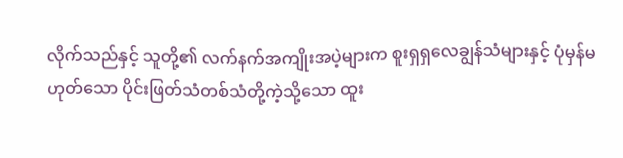လိုက်သည်နှင့် သူတို့၏ လက်နက်အကျိုးအပဲ့များက စူးရှရှလေချွန်သံများနှင့် ပုံမှန်မဟုတ်သော ပိုင်းဖြတ်သံတစ်သံတို့ကဲ့သို့သော ထူး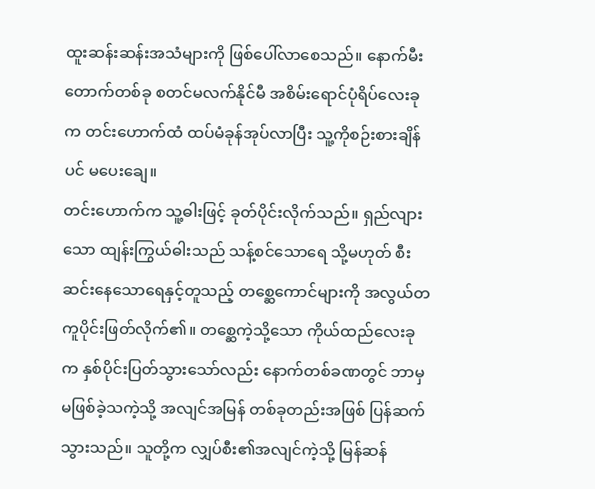ထူးဆန်းဆန်းအသံများကို ဖြစ်ပေါ်လာစေသည်။ နောက်မီးတောက်တစ်ခု စတင်မလက်နိုင်မီ အစိမ်းရောင်ပုံရိပ်လေးခုက တင်းဟောက်ထံ ထပ်မံခုန်အုပ်လာပြီး သူ့ကိုစဉ်းစားချိန်ပင် မပေးချေ။
တင်းဟောက်က သူ့ဓါးဖြင့် ခုတ်ပိုင်းလိုက်သည်။ ရှည်လျားသော ထျန်းကြွယ်ဓါးသည် သန့်စင်သောရေ သို့မဟုတ် စီးဆင်းနေသောရေနှင့်တူသည့် တစ္ဆေကောင်များကို အလွယ်တကူပိုင်းဖြတ်လိုက်၏။ တစ္ဆေကဲ့သို့သော ကိုယ်ထည်လေးခုက နှစ်ပိုင်းပြတ်သွားသော်လည်း နောက်တစ်ခဏတွင် ဘာမှမဖြစ်ခဲ့သကဲ့သို့ အလျင်အမြန် တစ်ခုတည်းအဖြစ် ပြန်ဆက်သွားသည်။ သူတို့က လျှပ်စီး၏အလျင်ကဲ့သို့ မြန်ဆန်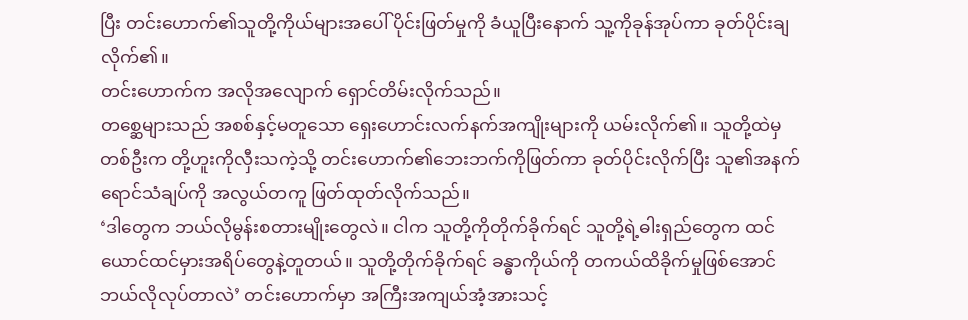ပြီး တင်းဟောက်၏သူတို့ကိုယ်များအပေါ် ပိုင်းဖြတ်မှုကို ခံယူပြီးနောက် သူ့ကိုခုန်အုပ်ကာ ခုတ်ပိုင်းချလိုက်၏။
တင်းဟောက်က အလိုအလျောက် ရှောင်တိမ်းလိုက်သည်။
တစ္ဆေများသည် အစစ်နှင့်မတူသော ရှေးဟောင်းလက်နက်အကျိုးများကို ယမ်းလိုက်၏။ သူတို့ထဲမှတစ်ဦးက တို့ဟူးကိုလှီးသကဲ့သို့ တင်းဟောက်၏ဘေးဘက်ကိုဖြတ်ကာ ခုတ်ပိုင်းလိုက်ပြီး သူ၏အနက်ရောင်သံချပ်ကို အလွယ်တကူ ဖြတ်ထုတ်လိုက်သည်။
‘ဒါတွေက ဘယ်လိုမွန်းစတားမျိုးတွေလဲ။ ငါက သူတို့ကိုတိုက်ခိုက်ရင် သူတို့ရဲ့ဓါးရှည်တွေက ထင်ယောင်ထင်မှားအရိပ်တွေနဲ့တူတယ်။ သူတို့တိုက်ခိုက်ရင် ခန္ဓာကိုယ်ကို တကယ်ထိခိုက်မှုဖြစ်အောင် ဘယ်လိုလုပ်တာလဲ’ တင်းဟောက်မှာ အကြီးအကျယ်အံ့အားသင့်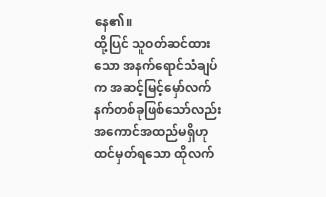နေ၏။
ထို့ပြင် သူဝတ်ဆင်ထားသော အနက်ရောင်သံချပ်က အဆင့်မြင့်မှော်လက်နက်တစ်ခုဖြစ်သော်လည်း အကောင်အထည်မရှိဟုထင်မှတ်ရသော ထိုလက်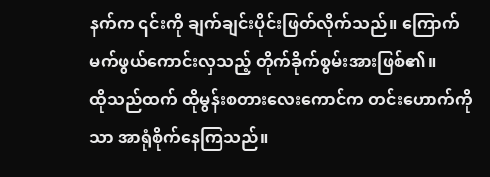နက်က ၎င်းကို ချက်ချင်းပိုင်းဖြတ်လိုက်သည်။ ကြောက်မက်ဖွယ်ကောင်းလှသည့် တိုက်ခိုက်စွမ်းအားဖြစ်၏။
ထိုသည်ထက် ထိုမွန်းစတားလေးကောင်က တင်းဟောက်ကိုသာ အာရုံစိုက်နေကြသည်။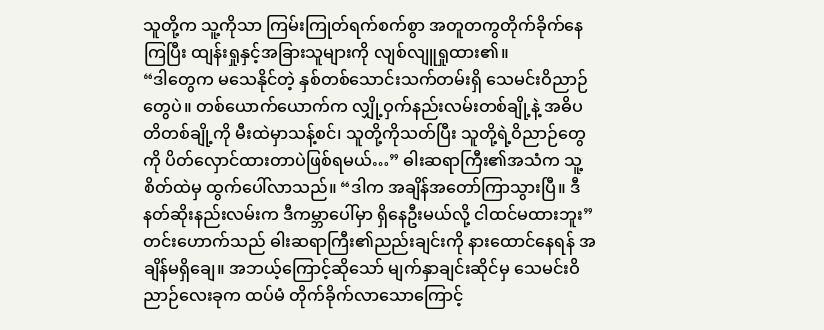သူတို့က သူ့ကိုသာ ကြမ်းကြုတ်ရက်စက်စွာ အတူတကွတိုက်ခိုက်နေကြပြီး ထျန်းရှုနှင့်အခြားသူများကို လျစ်လျူရှုထား၏။
“ဒါတွေက မသေနိုင်တဲ့ နှစ်တစ်သောင်းသက်တမ်းရှိ သေမင်းဝိညာဉ်တွေပဲ။ တစ်ယောက်ယောက်က လျှို့ဝှက်နည်းလမ်းတစ်ချို့နဲ့ အဓိပတိတစ်ချို့ကို မီးထဲမှာသန့်စင်၊ သူတို့ကိုသတ်ပြီး သူတို့ရဲ့ဝိညာဉ်တွေကို ပိတ်လှောင်ထားတာပဲဖြစ်ရမယ်…” ဓါးဆရာကြီး၏အသံက သူ့စိတ်ထဲမှ ထွက်ပေါ်လာသည်။ “ဒါက အချိန်အတော်ကြာသွားပြီ။ ဒီနတ်ဆိုးနည်းလမ်းက ဒီကမ္ဘာပေါ်မှာ ရှိနေဦးမယ်လို့ ငါထင်မထားဘူး”
တင်းဟောက်သည် ဓါးဆရာကြီး၏ညည်းချင်းကို နားထောင်နေရန် အချိန်မရှိချေ။ အဘယ့်ကြောင့်ဆိုသော် မျက်နှာချင်းဆိုင်မှ သေမင်းဝိညာဉ်လေးခုက ထပ်မံ တိုက်ခိုက်လာသောကြောင့်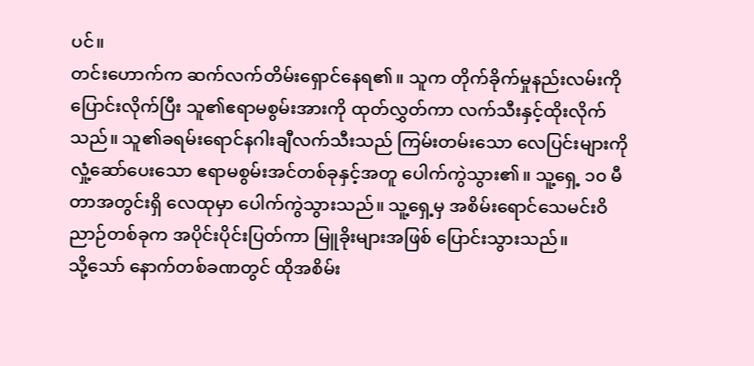ပင်။
တင်းဟောက်က ဆက်လက်တိမ်းရှောင်နေရ၏။ သူက တိုက်ခိုက်မှုနည်းလမ်းကို ပြောင်းလိုက်ပြီး သူ၏ဧရာမစွမ်းအားကို ထုတ်လွှတ်ကာ လက်သီးနှင့်ထိုးလိုက်သည်။ သူ၏ခရမ်းရောင်နဂါးချီလက်သီးသည် ကြမ်းတမ်းသော လေပြင်းများကိုလှုံ့ဆော်ပေးသော ဧရာမစွမ်းအင်တစ်ခုနှင့်အတူ ပေါက်ကွဲသွား၏။ သူ့ရှေ့ ၁၀ မီတာအတွင်းရှိ လေထုမှာ ပေါက်ကွဲသွားသည်။ သူ့ရှေ့မှ အစိမ်းရောင်သေမင်းဝိညာဉ်တစ်ခုက အပိုင်းပိုင်းပြတ်ကာ မြူခိုးများအဖြစ် ပြောင်းသွားသည်။
သို့သော် နောက်တစ်ခဏတွင် ထိုအစိမ်း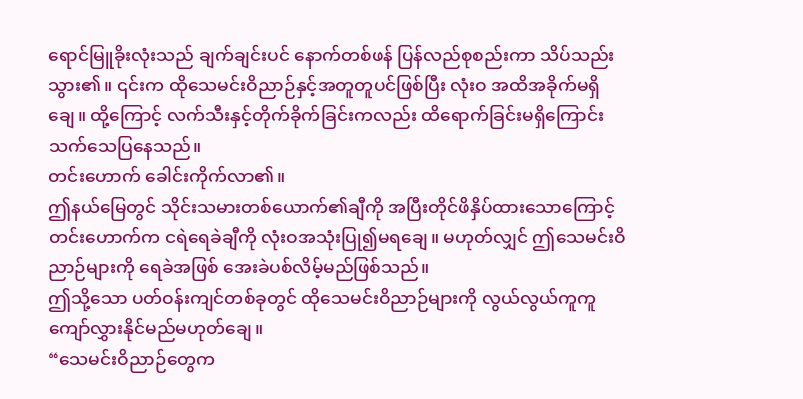ရောင်မြူခိုးလုံးသည် ချက်ချင်းပင် နောက်တစ်ဖန် ပြန်လည်စုစည်းကာ သိပ်သည်းသွား၏။ ၎င်းက ထိုသေမင်းဝိညာဉ်နှင့်အတူတူပင်ဖြစ်ပြီး လုံးဝ အထိအခိုက်မရှိချေ။ ထို့ကြောင့် လက်သီးနှင့်တိုက်ခိုက်ခြင်းကလည်း ထိရောက်ခြင်းမရှိကြောင်း သက်သေပြနေသည်။
တင်းဟောက် ခေါင်းကိုက်လာ၏။
ဤနယ်မြေတွင် သိုင်းသမားတစ်ယောက်၏ချီကို အပြီးတိုင်ဖိနှိပ်ထားသောကြောင့် တင်းဟောက်က ငရဲရေခဲချီကို လုံးဝအသုံးပြု၍မရချေ။ မဟုတ်လျှင် ဤသေမင်းဝိညာဉ်များကို ရေခဲအဖြစ် အေးခဲပစ်လိမ့်မည်ဖြစ်သည်။
ဤသို့သော ပတ်ဝန်းကျင်တစ်ခုတွင် ထိုသေမင်းဝိညာဉ်များကို လွယ်လွယ်ကူကူ ကျော်လွှားနိုင်မည်မဟုတ်ချေ။
“သေမင်းဝိညာဉ်တွေက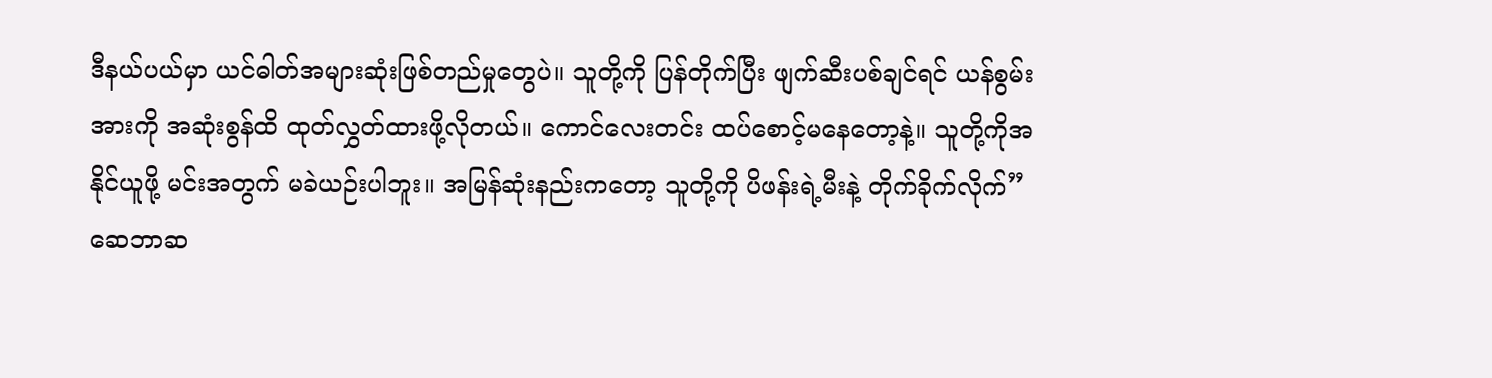ဒီနယ်ပယ်မှာ ယင်ဓါတ်အများဆုံးဖြစ်တည်မှုတွေပဲ။ သူတို့ကို ပြန်တိုက်ပြီး ဖျက်ဆီးပစ်ချင်ရင် ယန်စွမ်းအားကို အဆုံးစွန်ထိ ထုတ်လွှတ်ထားဖို့လိုတယ်။ ကောင်လေးတင်း ထပ်စောင့်မနေတော့နဲ့။ သူတို့ကိုအနိုင်ယူဖို့ မင်းအတွက် မခဲယဉ်းပါဘူး။ အမြန်ဆုံးနည်းကတော့ သူတို့ကို ပိဖန်းရဲ့မီးနဲ့ တိုက်ခိုက်လိုက်”
ဆေဘာဆ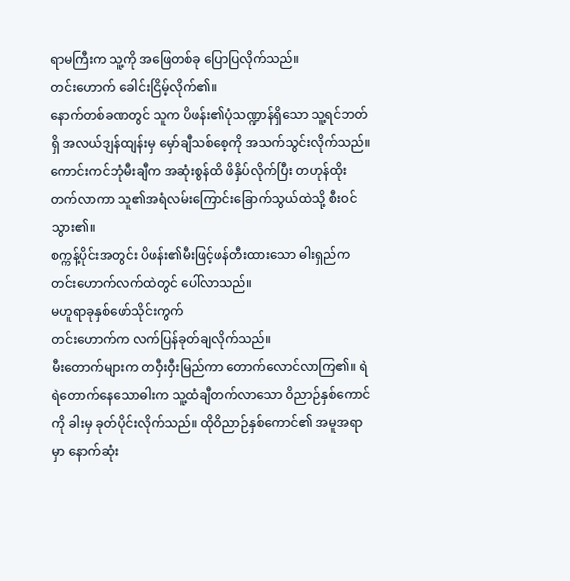ရာမကြီးက သူ့ကို အဖြေတစ်ခု ပြောပြလိုက်သည်။
တင်းဟောက် ခေါင်းငြိမ့်လိုက်၏။
နောက်တစ်ခဏတွင် သူက ပိဖန်း၏ပုံသဏ္ဍာန်ရှိသော သူ့ရင်ဘတ်ရှိ အလယ်ဒျန်ထျန်းမှ မှော်ချီသစ်စေ့ကို အသက်သွင်းလိုက်သည်။ ကောင်းကင်ဘုံမီးချီက အဆုံးစွန်ထိ ဖိနှိပ်လိုက်ပြီး တဟုန်ထိုးတက်လာကာ သူ၏အရံလမ်းကြောင်းခြောက်သွယ်ထဲသို့ စီးဝင်သွား၏။
စက္ကန့်ပိုင်းအတွင်း ပိဖန်း၏မီးဖြင့်ဖန်တီးထားသော ဓါးရှည်က တင်းဟောက်လက်ထဲတွင် ပေါ်လာသည်။
မဟူရာခုနှစ်ဖော်သိုင်းကွက်
တင်းဟောက်က လက်ပြန်ခုတ်ချလိုက်သည်။
မီးတောက်များက တဝှီးဝှီးမြည်ကာ တောက်လောင်လာကြ၏။ ရဲရဲတောက်နေသောဓါးက သူ့ထံချီတက်လာသော ဝိညာဉ်နှစ်ကောင်ကို ခါးမှ ခုတ်ပိုင်းလိုက်သည်။ ထိုဝိညာဉ်နှစ်ကောင်၏ အမူအရာမှာ နောက်ဆုံး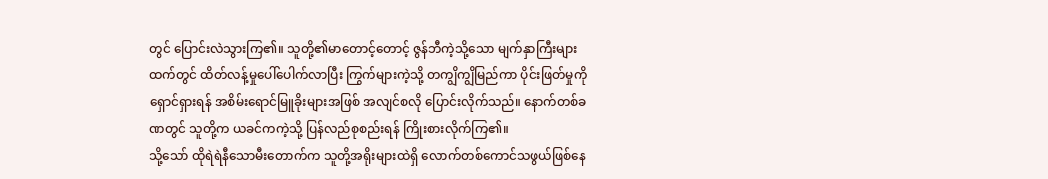တွင် ပြောင်းလဲသွားကြ၏။ သူတို့၏မာတောင့်တောင့် ဇွန်ဘီကဲ့သို့သော မျက်နှာကြီးများထက်တွင် ထိတ်လန့်မှုပေါ်ပေါက်လာပြီး ကြွက်များကဲ့သို့ တကျွိကျွိမြည်ကာ ပိုင်းဖြတ်မှုကို ရှောင်ရှားရန် အစိမ်းရောင်မြူခိုးများအဖြစ် အလျင်စလို ပြောင်းလိုက်သည်။ နောက်တစ်ခဏတွင် သူတို့က ယခင်ကကဲ့သို့ ပြန်လည်စုစည်းရန် ကြိုးစားလိုက်ကြ၏။
သို့သော် ထိုရဲရဲနီသောမီးတောက်က သူတို့အရိုးများထဲရှိ လောက်တစ်ကောင်သဖွယ်ဖြစ်နေ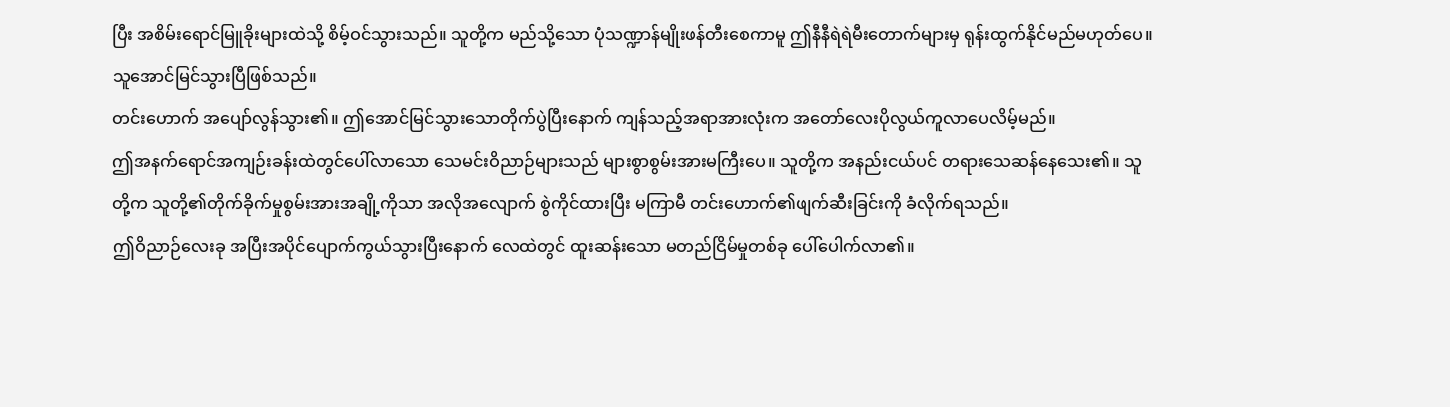ပြီး အစိမ်းရောင်မြူခိုးများထဲသို့ စိမ့်ဝင်သွားသည်။ သူတို့က မည်သို့သော ပုံသဏ္ဍာန်မျိုးဖန်တီးစေကာမူ ဤနီနီရဲရဲမီးတောက်များမှ ရုန်းထွက်နိုင်မည်မဟုတ်ပေ။
သူအောင်မြင်သွားပြီဖြစ်သည်။
တင်းဟောက် အပျော်လွန်သွား၏။ ဤအောင်မြင်သွားသောတိုက်ပွဲပြီးနောက် ကျန်သည့်အရာအားလုံးက အတော်လေးပိုလွယ်ကူလာပေလိမ့်မည်။
ဤအနက်ရောင်အကျဉ်းခန်းထဲတွင်ပေါ်လာသော သေမင်းဝိညာဉ်များသည် များစွာစွမ်းအားမကြီးပေ။ သူတို့က အနည်းငယ်ပင် တရားသေဆန်နေသေး၏။ သူတို့က သူတို့၏တိုက်ခိုက်မှုစွမ်းအားအချို့ကိုသာ အလိုအလျောက် စွဲကိုင်ထားပြီး မကြာမီ တင်းဟောက်၏ဖျက်ဆီးခြင်းကို ခံလိုက်ရသည်။
ဤဝိညာဉ်လေးခု အပြီးအပိုင်ပျောက်ကွယ်သွားပြီးနောက် လေထဲတွင် ထူးဆန်းသော မတည်ငြိမ်မှုတစ်ခု ပေါ်ပေါက်လာ၏။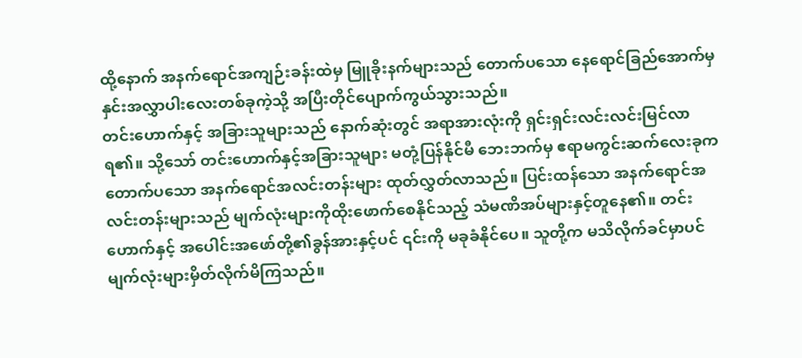ထို့နောက် အနက်ရောင်အကျဉ်းခန်းထဲမှ မြူခိုးနက်များသည် တောက်ပသော နေရောင်ခြည်အောက်မှ နှင်းအလွှာပါးလေးတစ်ခုကဲ့သို့ အပြီးတိုင်ပျောက်ကွယ်သွားသည်။
တင်းဟောက်နှင့် အခြားသူများသည် နောက်ဆုံးတွင် အရာအားလုံးကို ရှင်းရှင်းလင်းလင်းမြင်လာရ၏။ သို့သော် တင်းဟောက်နှင့်အခြားသူများ မတုံ့ပြန်နိုင်မီ ဘေးဘက်မှ ဧရာမကွင်းဆက်လေးခုက တောက်ပသော အနက်ရောင်အလင်းတန်းများ ထုတ်လွှတ်လာသည်။ ပြင်းထန်သော အနက်ရောင်အလင်းတန်းများသည် မျက်လုံးများကိုထိုးဖောက်စေနိုင်သည့် သံမဏိအပ်များနှင့်တူနေ၏။ တင်းဟောက်နှင့် အပေါင်းအဖော်တို့၏ခွန်အားနှင့်ပင် ၎င်းကို မခုခံနိုင်ပေ။ သူတို့က မသိလိုက်ခင်မှာပင် မျက်လုံးများမှိတ်လိုက်မိကြသည်။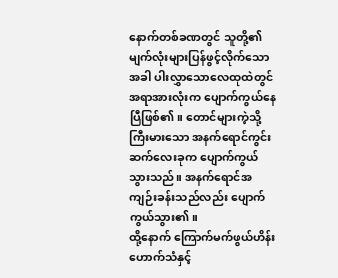နောက်တစ်ခဏတွင် သူတို့၏မျက်လုံးများပြန်ဖွင့်လိုက်သောအခါ ပါးလွှာသောလေထုထဲတွင် အရာအားလုံးက ပျောက်ကွယ်နေပြီဖြစ်၏။ တောင်များကဲ့သို့ကြီးမားသော အနက်ရောင်ကွင်းဆက်လေးခုက ပျောက်ကွယ်သွားသည်။ အနက်ရောင်အကျဉ်းခန်းသည်လည်း ပျောက်ကွယ်သွား၏။
ထို့နောက် ကြောက်မက်ဖွယ်ဟိန်းဟောက်သံနှင့်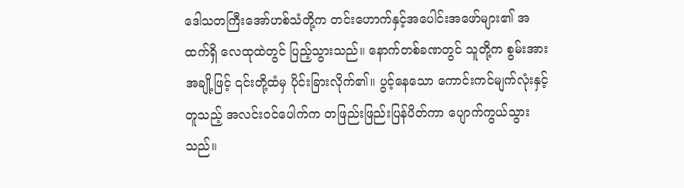ဒေါသတကြီးအော်ဟစ်သံတို့က တင်းဟောက်နှင့်အပေါင်းအဖော်များ၏ အထက်ရှိ လေထုထဲတွင် ပြည့်သွားသည်။ နောက်တစ်ခဏတွင် သူတို့က စွမ်းအားအချို့ဖြင့် ၎င်းတို့ထံမှ ပိုင်းခြားလိုက်၏။ ပွင့်နေသော ကောင်းကင်မျက်လုံးနှင့်တူသည့် အလင်းဝင်ပေါက်က တဖြည်းဖြည်းပြန်ပိတ်ကာ ပျောက်ကွယ်သွားသည်။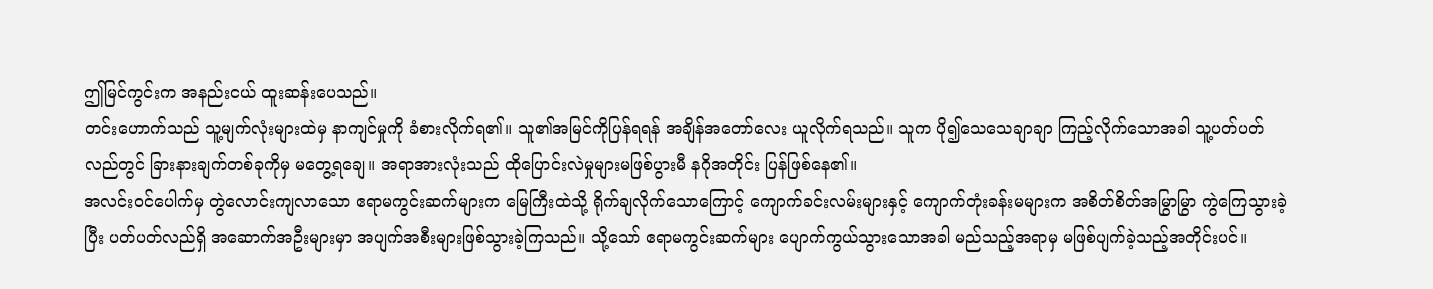ဤမြင်ကွင်းက အနည်းငယ် ထူးဆန်းပေသည်။
တင်းဟောက်သည် သူ့မျက်လုံးများထဲမှ နာကျင်မှုကို ခံစားလိုက်ရ၏။ သူ၏အမြင်ကိုပြန်ရရန် အချိန်အတော်လေး ယူလိုက်ရသည်။ သူက ပို၍သေသေချာချာ ကြည့်လိုက်သောအခါ သူ့ပတ်ပတ်လည်တွင် ခြားနားချက်တစ်ခုကိုမှ မတွေ့ရချေ။ အရာအားလုံးသည် ထိုပြောင်းလဲမှုများမဖြစ်ပွားမီ နဂိုအတိုင်း ပြန်ဖြစ်နေ၏။
အလင်းဝင်ပေါက်မှ တွဲလောင်းကျလာသော ဧရာမကွင်းဆက်များက မြေကြီးထဲသို့ ရိုက်ချလိုက်သောကြောင့် ကျောက်ခင်းလမ်းများနှင့် ကျောက်တုံးခန်းမများက အစိတ်စိတ်အမြွာမြွာ ကွဲကြေသွားခဲ့ပြီး ပတ်ပတ်လည်ရှိ အဆောက်အဦးများမှာ အပျက်အစီးများဖြစ်သွားခဲ့ကြသည်။ သို့သော် ဧရာမကွင်းဆက်များ ပျောက်ကွယ်သွားသောအခါ မည်သည့်အရာမှ မဖြစ်ပျက်ခဲ့သည့်အတိုင်းပင်။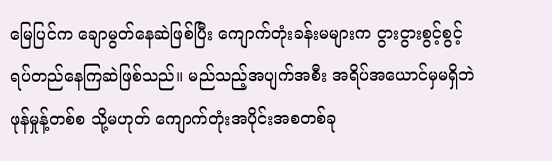မြေပြင်က ချောမွတ်နေဆဲဖြစ်ပြီး ကျောက်တုံးခန်းမများက ငွားငွားစွင့်စွင့် ရပ်တည်နေကြဆဲဖြစ်သည်။ မည်သည့်အပျက်အစီး အရိပ်အယောင်မှမရှိဘဲ ဖုန်မှုန့်တစ်စ သို့မဟုတ် ကျောက်တုံးအပိုင်းအစတစ်ခု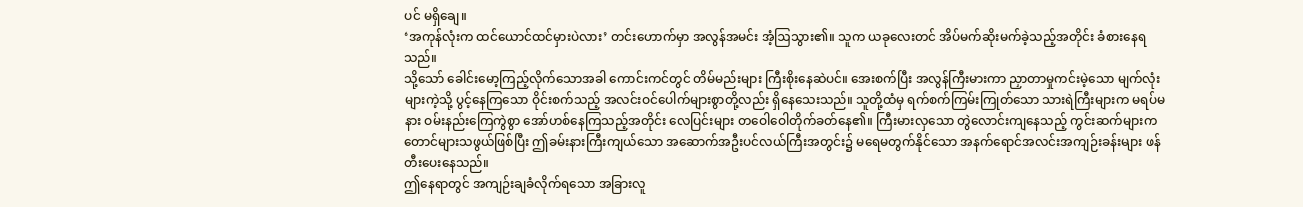ပင် မရှိချေ။
‘အကုန်လုံးက ထင်ယောင်ထင်မှားပဲလား’ တင်းဟောက်မှာ အလွန်အမင်း အံ့ဩသွား၏။ သူက ယခုလေးတင် အိပ်မက်ဆိုးမက်ခဲ့သည့်အတိုင်း ခံစားနေရသည်။
သို့သော် ခေါင်းမော့ကြည့်လိုက်သောအခါ ကောင်းကင်တွင် တိမ်မည်းများ ကြီးစိုးနေဆဲပင်။ အေးစက်ပြီး အလွန်ကြီးမားကာ ညှာတာမှုကင်းမဲ့သော မျက်လုံးများကဲ့သို့ ပွင့်နေကြသော ဝိုင်းစက်သည့် အလင်းဝင်ပေါက်များစွာတို့လည်း ရှိနေသေးသည်။ သူတို့ထံမှ ရက်စက်ကြမ်းကြုတ်သော သားရဲကြီးများက မရပ်မနား ဝမ်းနည်းကြေကွဲစွာ အော်ဟစ်နေကြသည့်အတိုင်း လေပြင်းများ တဝေါဝေါတိုက်ခတ်နေ၏။ ကြီးမားလှသော တွဲလောင်းကျနေသည့် ကွင်းဆက်များက တောင်များသဖွယ်ဖြစ်ပြီး ဤခမ်းနားကြီးကျယ်သော အဆောက်အဦးပင်လယ်ကြီးအတွင်း၌ မရေမတွက်နိုင်သော အနက်ရောင်အလင်းအကျဉ်းခန်းများ ဖန်တီးပေးနေသည်။
ဤနေရာတွင် အကျဉ်းချခံလိုက်ရသော အခြားလူ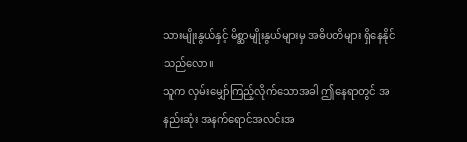သားမျိုးနွယ်နှင့် မိစ္ဆာမျိုးနွယ်များမှ အဓိပတိများ ရှိနေနိုင်သည်လော။
သူက လှမ်းမျှော်ကြည့်လိုက်သောအခါ ဤနေရာတွင် အနည်းဆုံး အနက်ရောင်အလင်းအ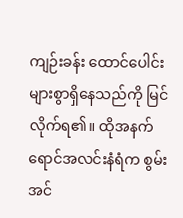ကျဉ်းခန်း ထောင်ပေါင်းများစွာရှိနေသည်ကို မြင်လိုက်ရ၏။ ထိုအနက်ရောင်အလင်းနံရံက စွမ်းအင်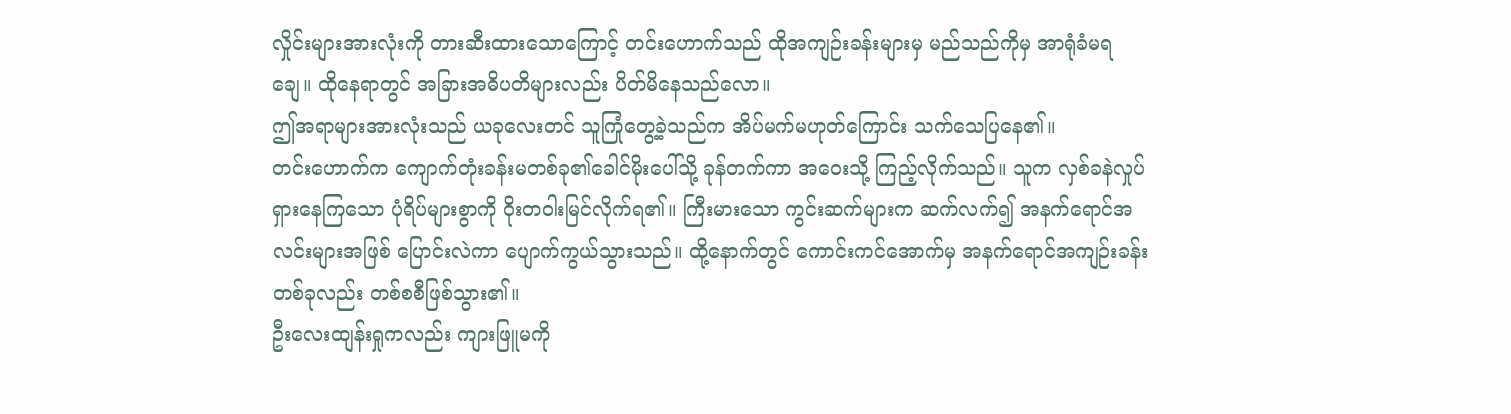လှိုင်းများအားလုံးကို တားဆီးထားသောကြောင့် တင်းဟောက်သည် ထိုအကျဉ်းခန်းများမှ မည်သည်ကိုမှ အာရုံခံမရချေ။ ထိုနေရာတွင် အခြားအဓိပတိများလည်း ပိတ်မိနေသည်လော။
ဤအရာများအားလုံးသည် ယခုလေးတင် သူကြုံတွေ့ခဲ့သည်က အိပ်မက်မဟုတ်ကြောင်း သက်သေပြနေ၏။
တင်းဟောက်က ကျောက်တုံးခန်းမတစ်ခု၏ခေါင်မိုးပေါ်သို့ ခုန်တက်ကာ အဝေးသို့ ကြည့်လိုက်သည်။ သူက လှစ်ခနဲလှုပ်ရှားနေကြသော ပုံရိပ်များစွာကို ဝိုးတဝါးမြင်လိုက်ရ၏။ ကြီးမားသော ကွင်းဆက်များက ဆက်လက်၍ အနက်ရောင်အလင်းများအဖြစ် ပြောင်းလဲကာ ပျောက်ကွယ်သွားသည်။ ထို့နောက်တွင် ကောင်းကင်အောက်မှ အနက်ရောင်အကျဉ်းခန်းတစ်ခုလည်း တစ်စစီဖြစ်သွား၏။
ဦးလေးထျန်းရှုကလည်း ကျားဖြူမကို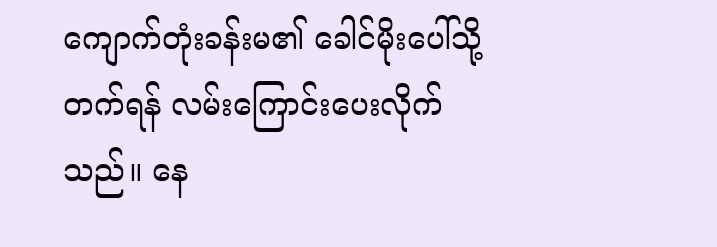ကျောက်တုံးခန်းမ၏ ခေါင်မိုးပေါ်သို့တက်ရန် လမ်းကြောင်းပေးလိုက်သည်။ နေ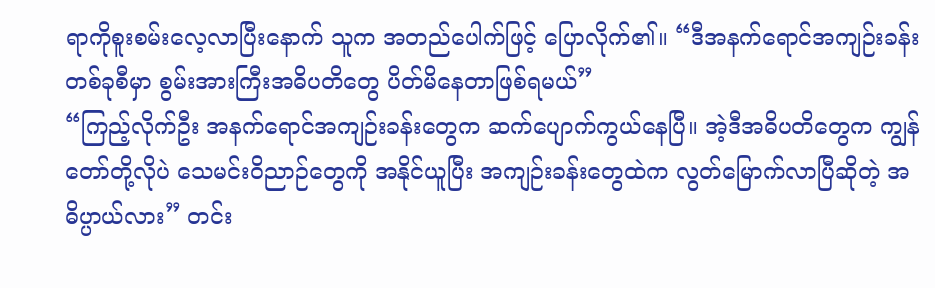ရာကိုစူးစမ်းလေ့လာပြီးနောက် သူက အတည်ပေါက်ဖြင့် ပြောလိုက်၏။ “ဒီအနက်ရောင်အကျဉ်းခန်းတစ်ခုစီမှာ စွမ်းအားကြီးအဓိပတိတွေ ပိတ်မိနေတာဖြစ်ရမယ်”
“ကြည့်လိုက်ဦး အနက်ရောင်အကျဉ်းခန်းတွေက ဆက်ပျောက်ကွယ်နေပြီ။ အဲ့ဒီအဓိပတိတွေက ကျွန်တော်တို့လိုပဲ သေမင်းဝိညာဉ်တွေကို အနိုင်ယူပြီး အကျဉ်းခန်းတွေထဲက လွတ်မြောက်လာပြီဆိုတဲ့ အဓိပ္ပာယ်လား” တင်း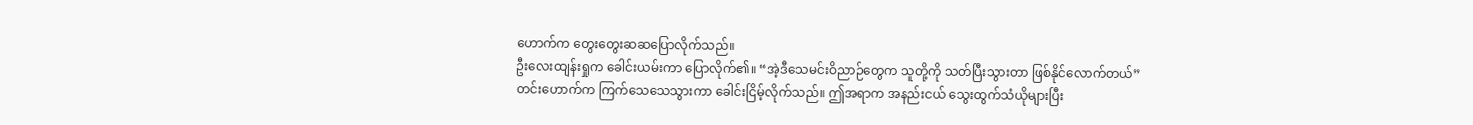ဟောက်က တွေးတွေးဆဆပြောလိုက်သည်။
ဦးလေးထျန်းရှုက ခေါင်းယမ်းကာ ပြောလိုက်၏။ “အဲ့ဒီသေမင်းဝိညာဉ်တွေက သူတို့ကို သတ်ပြီးသွားတာ ဖြစ်နိုင်လောက်တယ်”
တင်းဟောက်က ကြက်သေသေသွားကာ ခေါင်းငြိမ့်လိုက်သည်။ ဤအရာက အနည်းငယ် သွေးထွက်သံယိုများပြီး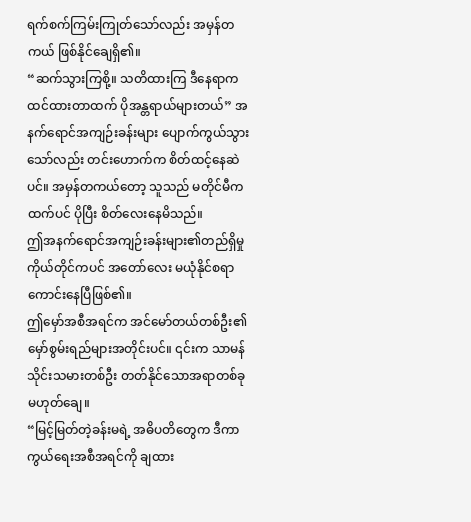ရက်စက်ကြမ်းကြုတ်သော်လည်း အမှန်တကယ် ဖြစ်နိုင်ချေရှိ၏။
“ဆက်သွားကြစို့။ သတိထားကြ ဒီနေရာက ထင်ထားတာထက် ပိုအန္တရာယ်များတယ်” အနက်ရောင်အကျဉ်းခန်းများ ပျောက်ကွယ်သွားသော်လည်း တင်းဟောက်က စိတ်ထင့်နေဆဲပင်။ အမှန်တကယ်တော့ သူသည် မတိုင်မီကထက်ပင် ပိုပြီး စိတ်လေးနေမိသည်။
ဤအနက်ရောင်အကျဉ်းခန်းများ၏တည်ရှိမှုကိုယ်တိုင်ကပင် အတော်လေး မယုံနိုင်စရာကောင်းနေပြီဖြစ်၏။
ဤမှော်အစီအရင်က အင်မော်တယ်တစ်ဦး၏မှော်စွမ်းရည်များအတိုင်းပင်။ ၎င်းက သာမန်သိုင်းသမားတစ်ဦး တတ်နိုင်သောအရာတစ်ခု မဟုတ်ချေ။
“မြင့်မြတ်တဲ့ခန်းမရဲ့ အဓိပတိတွေက ဒီကာကွယ်ရေးအစီအရင်ကို ချထား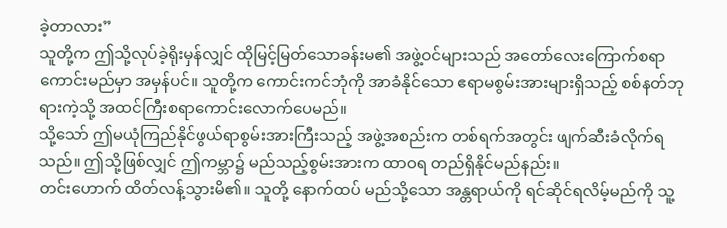ခဲ့တာလား”
သူတို့က ဤသို့လုပ်ခဲ့ရိုးမှန်လျှင် ထိုမြင့်မြတ်သောခန်းမ၏ အဖွဲ့ဝင်များသည် အတော်လေးကြောက်စရာကောင်းမည်မှာ အမှန်ပင်။ သူတို့က ကောင်းကင်ဘုံကို အာခံနိုင်သော ဧရာမစွမ်းအားများရှိသည့် စစ်နတ်ဘုရားကဲ့သို့ အထင်ကြီးစရာကောင်းလောက်ပေမည်။
သို့သော် ဤမယုံကြည်နိုင်ဖွယ်ရာစွမ်းအားကြီးသည့် အဖွဲ့အစည်းက တစ်ရက်အတွင်း ဖျက်ဆီးခံလိုက်ရသည်။ ဤသို့ဖြစ်လျှင် ဤကမ္ဘာ၌ မည်သည့်စွမ်းအားက ထာဝရ တည်ရှိနိုင်မည်နည်း။
တင်းဟောက် ထိတ်လန့်သွားမိ၏။ သူတို့ နောက်ထပ် မည်သို့သော အန္တရာယ်ကို ရင်ဆိုင်ရလိမ့်မည်ကို သူ့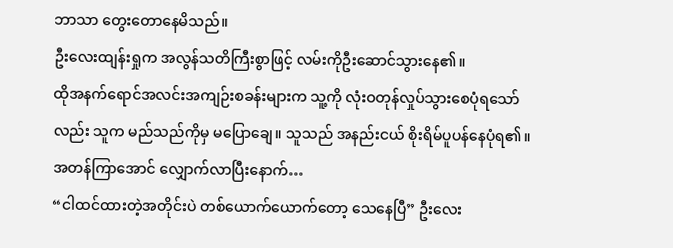ဘာသာ တွေးတောနေမိသည်။
ဦးလေးထျန်းရှုက အလွန်သတိကြီးစွာဖြင့် လမ်းကိုဦးဆောင်သွားနေ၏။
ထိုအနက်ရောင်အလင်းအကျဉ်းစခန်းများက သူ့ကို လုံးဝတုန်လှုပ်သွားစေပုံရသော်လည်း သူက မည်သည်ကိုမှ မပြောချေ။ သူသည် အနည်းငယ် စိုးရိမ်ပူပန်နေပုံရ၏။
အတန်ကြာအောင် လျှောက်လာပြီးနောက်…
“ငါထင်ထားတဲ့အတိုင်းပဲ တစ်ယောက်ယောက်တော့ သေနေပြီ” ဦးလေး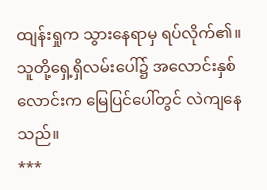ထျန်းရှုက သွားနေရာမှ ရပ်လိုက်၏။
သူတို့ရှေ့ရှိလမ်းပေါ်၌ အလောင်းနှစ်လောင်းက မြေပြင်ပေါ်တွင် လဲကျနေသည်။
***